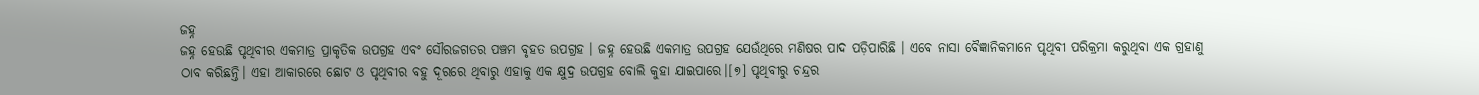ଜହ୍ନ
ଜହ୍ନ ହେଉଛି ପୃଥିବୀର ଏକମାତ୍ର ପ୍ରାକୃତିକ ଉପଗ୍ରହ ଏବଂ ସୌରଜଗତର ପଞ୍ଚମ ବୃହତ ଉପଗ୍ରହ । ଜହ୍ନ ହେଉଛି ଏକମାତ୍ର ଉପଗ୍ରହ ଯେଉଁଥିରେ ମଣିଷର ପାଦ ପଡ଼ିପାରିଛି । ଏବେ ନାସା ବୈଜ୍ଞାନିକମାନେ ପୃଥିବୀ ପରିକ୍ରମା କରୁଥିବା ଏକ ଗ୍ରହାଣୁ ଠାବ କରିଛନ୍ତି। ଏହା ଆକାରରେ ଛୋଟ ଓ ପୃଥିବୀର ବହୁ ଦୂରରେ ଥିବାରୁ ଏହାକୁ ଏକ କ୍ଷୁଦ୍ର ଉପଗ୍ରହ ବୋଲି କୁହା ଯାଇପାରେ।[୭] ପୃଥିବୀରୁ ଚନ୍ଦ୍ରର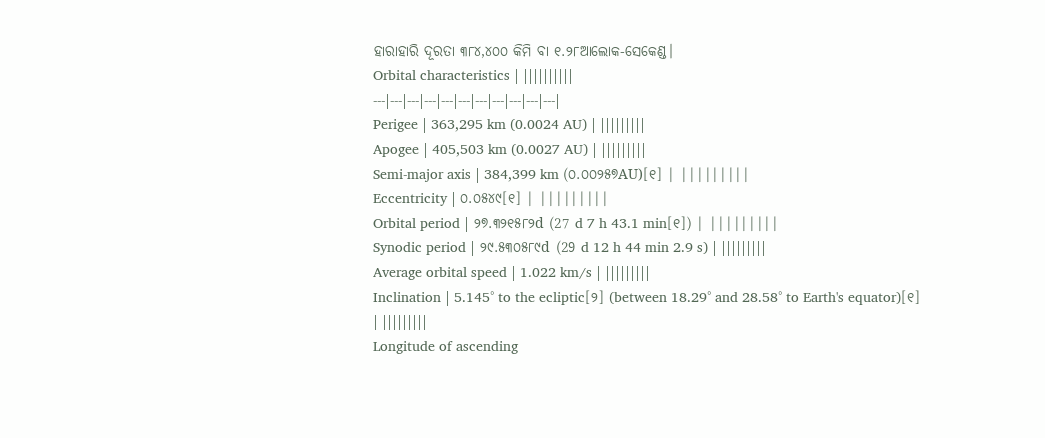ହାରାହାରି ଦୂରତା ୩୮୪,୪୦୦ କିମି ବା ୧.୨୮ଆଲୋକ-ସେକେଣ୍ଡ।
Orbital characteristics | ||||||||||
---|---|---|---|---|---|---|---|---|---|---|
Perigee | 363,295 km (0.0024 AU) | |||||||||
Apogee | 405,503 km (0.0027 AU) | |||||||||
Semi-major axis | 384,399 km (୦.୦୦୨୫୭AU)[୧] | |||||||||
Eccentricity | ୦.୦୫୪୯[୧] | |||||||||
Orbital period | ୨୭.୩୨୧୫୮୨d (27 d 7 h 43.1 min[୧]) | |||||||||
Synodic period | ୨୯.୫୩୦୫୮୯d (29 d 12 h 44 min 2.9 s) | |||||||||
Average orbital speed | 1.022 km/s | |||||||||
Inclination | 5.145° to the ecliptic[୨] (between 18.29° and 28.58° to Earth's equator)[୧] | |||||||||
Longitude of ascending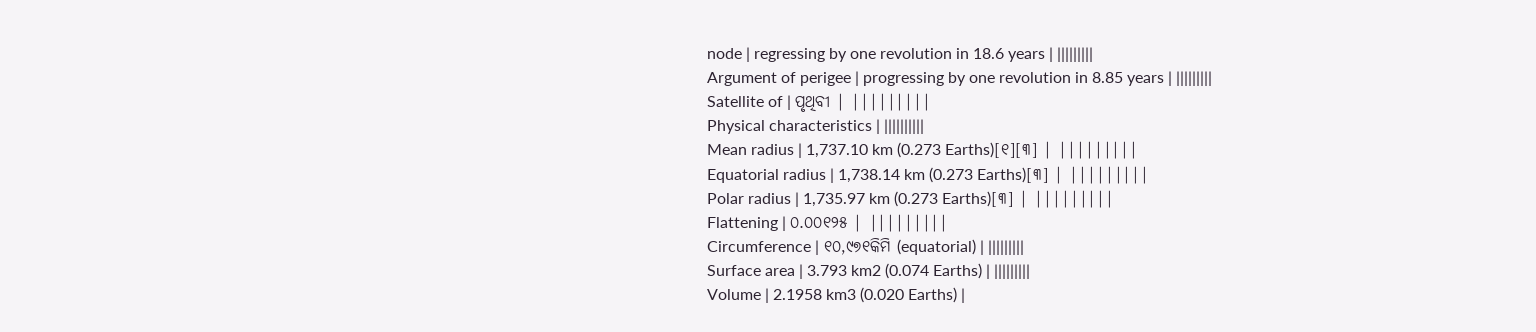node | regressing by one revolution in 18.6 years | |||||||||
Argument of perigee | progressing by one revolution in 8.85 years | |||||||||
Satellite of | ପୃଥିବୀ | |||||||||
Physical characteristics | ||||||||||
Mean radius | 1,737.10 km (0.273 Earths)[୧][୩] | |||||||||
Equatorial radius | 1,738.14 km (0.273 Earths)[୩] | |||||||||
Polar radius | 1,735.97 km (0.273 Earths)[୩] | |||||||||
Flattening | ୦.୦୦୧୨୫ | |||||||||
Circumference | ୧୦,୯୭୧କିମି (equatorial) | |||||||||
Surface area | 3.793 km2 (0.074 Earths) | |||||||||
Volume | 2.1958 km3 (0.020 Earths) |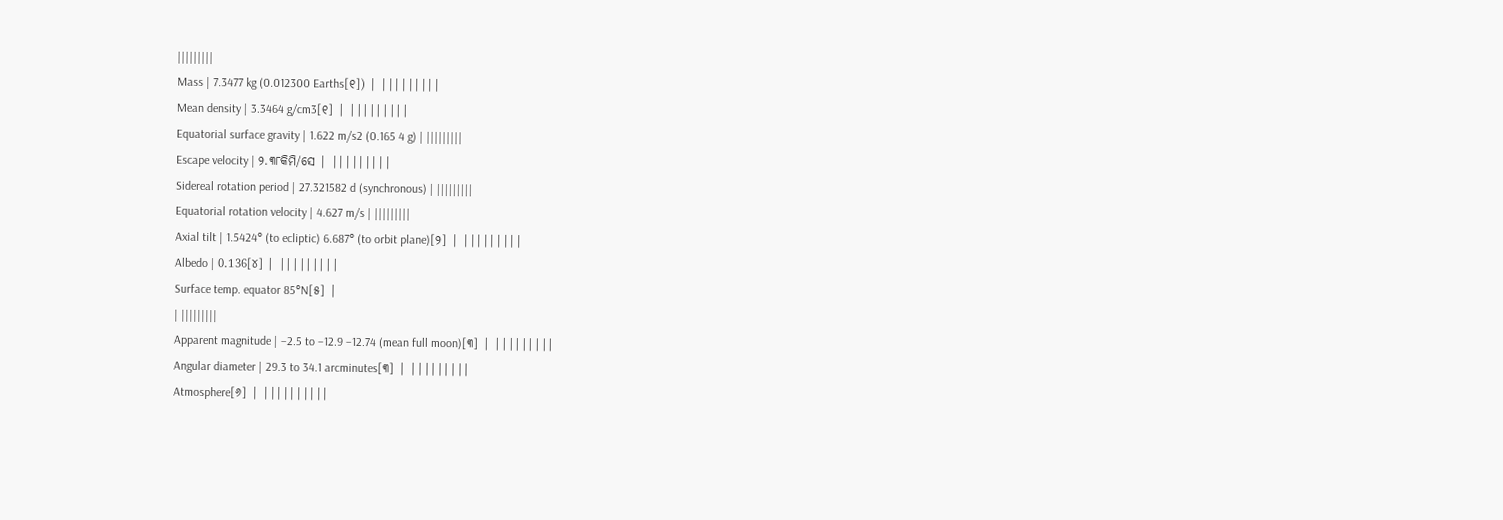|||||||||
Mass | 7.3477 kg (0.012300 Earths[୧]) | |||||||||
Mean density | 3.3464 g/cm3[୧] | |||||||||
Equatorial surface gravity | 1.622 m/s2 (0.165 4 g) | |||||||||
Escape velocity | ୨.୩୮କିମି/ସେ | |||||||||
Sidereal rotation period | 27.321582 d (synchronous) | |||||||||
Equatorial rotation velocity | 4.627 m/s | |||||||||
Axial tilt | 1.5424° (to ecliptic) 6.687° (to orbit plane)[୨] | |||||||||
Albedo | 0.136[୪] | |||||||||
Surface temp. equator 85°N[୫] |
| |||||||||
Apparent magnitude | −2.5 to −12.9 −12.74 (mean full moon)[୩] | |||||||||
Angular diameter | 29.3 to 34.1 arcminutes[୩] | |||||||||
Atmosphere[୬] | ||||||||||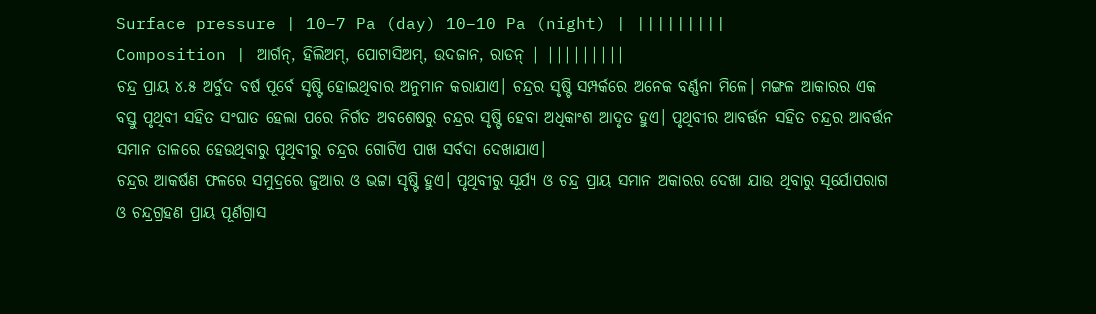Surface pressure | 10−7 Pa (day) 10−10 Pa (night) | |||||||||
Composition | ଆର୍ଗନ୍, ହିଲିଅମ୍, ପୋଟାସିଅମ୍, ଉଦଜାନ, ରାଡନ୍ | |||||||||
ଚନ୍ଦ୍ର ପ୍ରାୟ ୪.୫ ଅର୍ବୁଦ ବର୍ଷ ପୂର୍ବେ ସୃଷ୍ଟି ହୋଇଥିବାର ଅନୁମାନ କରାଯାଏ। ଚନ୍ଦ୍ରର ସୃଷ୍ଟି ସମ୍ପର୍କରେ ଅନେକ ବର୍ଣ୍ଣନା ମିଳେ। ମଙ୍ଗଳ ଆକାରର ଏକ ବସ୍ତୁ ପୃଥିବୀ ସହିତ ସଂଘାତ ହେଲା ପରେ ନିର୍ଗତ ଅବଶେଷରୁ ଚନ୍ଦ୍ରର ସୃଷ୍ଟି ହେବା ଅଧିକାଂଶ ଆଦୃତ ହୁଏ। ପୃଥିବୀର ଆବର୍ତ୍ତନ ସହିତ ଚନ୍ଦ୍ରର ଆବର୍ତ୍ତନ ସମାନ ତାଳରେ ହେଉଥିବାରୁ ପୃଥିବୀରୁ ଚନ୍ଦ୍ରର ଗୋଟିଏ ପାଖ ସର୍ବଦା ଦେଖାଯାଏ।
ଚନ୍ଦ୍ରର ଆକର୍ଷଣ ଫଳରେ ସମୁଦ୍ରରେ ଜୁଆର ଓ ଭଟ୍ଟା ସୃଷ୍ଟି ହୁଏ। ପୃଥିବୀରୁ ସୂର୍ଯ୍ୟ ଓ ଚନ୍ଦ୍ର ପ୍ରାୟ ସମାନ ଅକାରର ଦେଖା ଯାଉ ଥିବାରୁ ସୂର୍ଯୋପରାଗ ଓ ଚନ୍ଦ୍ରଗ୍ରହଣ ପ୍ରାୟ ପୂର୍ଣଗ୍ରାସ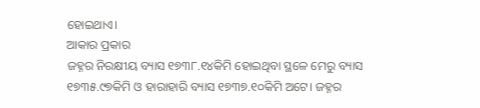ହୋଇଥାଏ।
ଆକାର ପ୍ରକାର
ଜହ୍ନର ନିରକ୍ଷୀୟ ବ୍ୟାସ ୧୭୩୮.୧୪କିମି ହୋଇଥିବା ସ୍ଥଳେ ମେରୁ ବ୍ୟାସ ୧୭୩୫.୯୭କିମି ଓ ହାରାହାରି ବ୍ୟାସ ୧୭୩୭.୧୦କିମି ଅଟେ। ଜହ୍ନର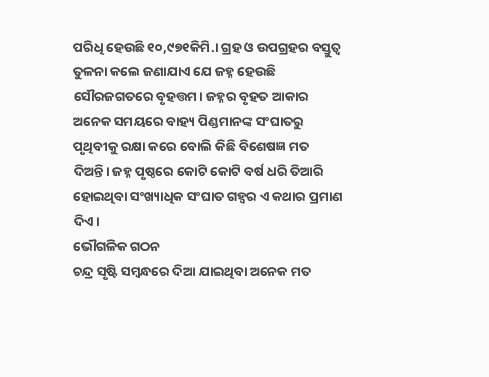ପରିଧି ହେଉଛି ୧୦,୯୭୧କିମି.। ଗ୍ରହ ଓ ଉପଗ୍ରହର ବସ୍ତୁତ୍ୱ ତୁଳନା କଲେ ଜଣାଯାଏ ଯେ ଜହ୍ନ ହେଉଛି ସୌରଜଗତରେ ବୃହତ୍ତମ। ଜହ୍ନର ବୃହତ ଆକାର ଅନେକ ସମୟରେ ବାହ୍ୟ ପିଣ୍ଡମାନଙ୍କ ସଂଘାତରୁ ପୃଥିବୀକୁ ରକ୍ଷା କରେ ବୋଲି କିଛି ବିଶେଷଜ୍ଞ ମତ ଦିଅନ୍ତି। ଜହ୍ନ ପୃଷ୍ଠରେ କୋଟି କୋଟି ବର୍ଷ ଧରି ତିଆରି ହୋଇଥିବା ସଂଖ୍ୟାଧିକ ସଂଘାତ ଗହ୍ୱର ଏ କଥାର ପ୍ରମାଣ ଦିଏ।
ଭୌଗଳିକ ଗଠନ
ଚନ୍ଦ୍ର ସୃଷ୍ଟି ସମ୍ବନ୍ଧରେ ଦିଆ ଯାଇଥିବା ଅନେକ ମତ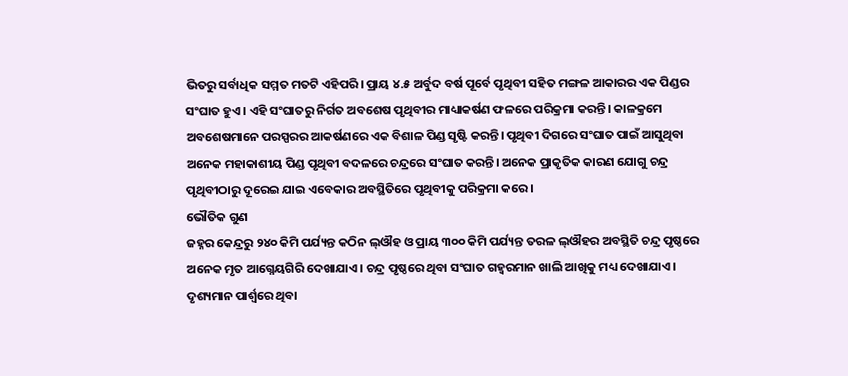ଭିତରୁ ସର୍ବାଧିକ ସମ୍ମତ ମତଟି ଏହିପରି। ପ୍ରାୟ ୪.୫ ଅର୍ବୁଦ ବର୍ଷ ପୂର୍ବେ ପୃଥିବୀ ସହିତ ମଙ୍ଗଳ ଆକାରର ଏକ ପିଣ୍ଡର ସଂଘାତ ହୁଏ। ଏହି ସଂଘାତରୁ ନିର୍ଗତ ଅବଶେଷ ପୃଥିବୀର ମାଧ୍ୟାକର୍ଷଣ ଫଳରେ ପରିକ୍ରମା କରନ୍ତି। କାଳକ୍ରମେ ଅବଶେଷମାନେ ପରସ୍ପରର ଆକର୍ଷଣରେ ଏକ ବିଶାଳ ପିଣ୍ଡ ସୃଷ୍ଟି କରନ୍ତି। ପୃଥିବୀ ଦିଗରେ ସଂଘାତ ପାଇଁ ଆସୁଥିବା ଅନେକ ମହାକାଶୀୟ ପିଣ୍ଡ ପୃଥିବୀ ବଦଳରେ ଚନ୍ଦ୍ରରେ ସଂଘାତ କରନ୍ତି। ଅନେକ ପ୍ରାକୃତିକ କାରଣ ଯୋଗୁ ଚନ୍ଦ୍ର ପୃଥିବୀଠାରୁ ଦୂରେଇ ଯାଇ ଏବେକାର ଅବସ୍ଥିତିରେ ପୃଥିବୀକୁ ପରିକ୍ରମା କରେ।
ଭୌତିକ ଗୁଣ
ଜହ୍ନର କେନ୍ଦ୍ରରୁ ୨୪୦ କିମି ପର୍ଯ୍ୟନ୍ତ କଠିନ ଲ୍ଔହ ଓ ପ୍ରାୟ ୩୦୦ କିମି ପର୍ଯ୍ୟନ୍ତ ତରଳ ଲ୍ଔହର ଅବସ୍ଥିତି ଚନ୍ଦ୍ର ପୃଷ୍ଠରେ ଅନେକ ମୃତ ଆଗ୍ନେୟଗିରି ଦେଖାଯାଏ। ଚନ୍ଦ୍ର ପୃଷ୍ଠରେ ଥିବା ସଂଘାତ ଗହ୍ୱରମାନ ଖାଲି ଆଖିକୁ ମଧ୍ୟ ଦେଖାଯାଏ। ଦୃଶ୍ୟମାନ ପାର୍ଶ୍ୱରେ ଥିବା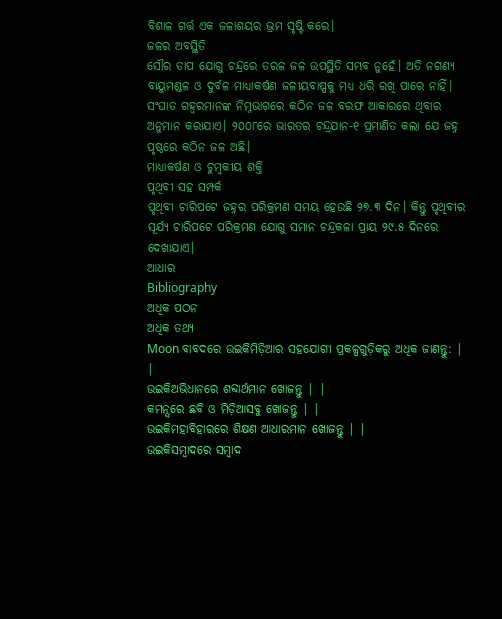ବିଶାଳ ଗର୍ତ୍ତ ଏକ ଜଳାଶୟର ଭ୍ରମ ସୃଷ୍ଟି କରେ।
ଜଳର ଅବସ୍ଥିତି
ସୌର ତାପ ଯୋଗୁ ଚନ୍ଦ୍ରରେ ତରଳ ଜଳ ଉପସ୍ଥିତି ସମ୍ଭବ ନୁହେଁ। ଅତି ନଗଣ୍ୟ ବାୟୁମଣ୍ଡଳ ଓ ଦୁର୍ବଳ ମାଧ୍ୟାକର୍ଷଣ ଜଳୀୟବାଷ୍ପକୁ ମଧ୍ୟ ଧରି ରଖି ପାରେ ନାହିଁ। ସଂଘାତ ଗହ୍ୱରମାନଙ୍କ ନିମ୍ନଭାଗରେ କଠିନ ଜଳ ବରଫ ଆକାରରେ ଥିବାର ଅନୁମାନ କରାଯାଏ। ୨୦୦୮ରେ ଭାରତର ଚନ୍ଦ୍ରଯାନ-୧ ପ୍ରମାଣିତ କଲା ଯେ ଜହ୍ନ ପୃଷ୍ଠରେ କଠିନ ଜଳ ଅଛି।
ମାଧ୍ୟାକର୍ଷଣ ଓ ଚୁମ୍ବକୀୟ ଶକ୍ତି
ପୃଥିବୀ ସହ ସମ୍ପର୍କ
ପୃଥିବୀ ଚାରିପଟେ ଜହ୍ନର ପରିକ୍ରମଣ ସମୟ ହେଉଛି ୨୭.୩ ଦିନ। କିନ୍ତୁ ପୃଥିବୀର ସୂର୍ଯ୍ୟ ଚାରିପଟେ ପରିକ୍ରମଣ ଯୋଗୁ ସମାନ ଚନ୍ଦ୍ରକଳା ପ୍ରାୟ ୨୯.୫ ଦିନରେ ଦେଖାଯାଏ।
ଆଧାର
Bibliography
ଅଧିକ ପଠନ
ଅଧିକ ତଥ୍ୟ
Moon ବାବଦରେ ଉଇକିମିଡ଼ିଆର ସହଯୋଗୀ ପ୍ରକଳ୍ପଗୁଡ଼ିକରୁ ଅଧିକ ଜାଣନ୍ତୁ: | |
ଉଇକିଅଭିଧାନରେ ଶବ୍ଦାର୍ଥମାନ ଖୋଜନ୍ତୁ | |
କମନ୍ସରେ ଛବି ଓ ମିଡ଼ିଆସବୁ ଖୋଜନ୍ତୁ | |
ଉଇକିମହାବିହାରରେ ଶିକ୍ଷଣ ଆଧାରମାନ ଖୋଜନ୍ତୁ | |
ଉଇକିସମ୍ବାଦରେ ସମ୍ବାଦ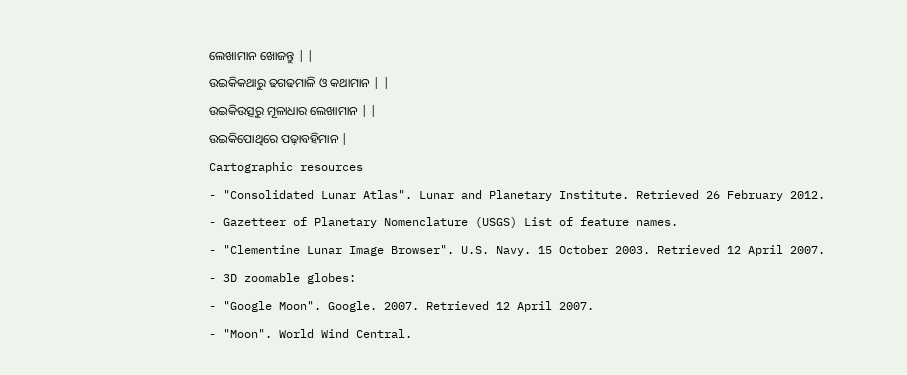ଲେଖାମାନ ଖୋଜନ୍ତୁ | |
ଉଇକିକଥାରୁ ଢଗଢମାଳି ଓ କଥାମାନ | |
ଉଇକିଉତ୍ସରୁ ମୂଳାଧାର ଲେଖାମାନ | |
ଉଇକିପୋଥିରେ ପଢ଼ାବହିମାନ |
Cartographic resources
- "Consolidated Lunar Atlas". Lunar and Planetary Institute. Retrieved 26 February 2012.
- Gazetteer of Planetary Nomenclature (USGS) List of feature names.
- "Clementine Lunar Image Browser". U.S. Navy. 15 October 2003. Retrieved 12 April 2007.
- 3D zoomable globes:
- "Google Moon". Google. 2007. Retrieved 12 April 2007.
- "Moon". World Wind Central.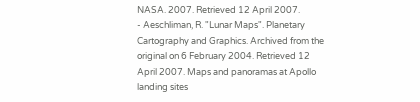NASA. 2007. Retrieved 12 April 2007.
- Aeschliman, R. "Lunar Maps". Planetary Cartography and Graphics. Archived from the original on 6 February 2004. Retrieved 12 April 2007. Maps and panoramas at Apollo landing sites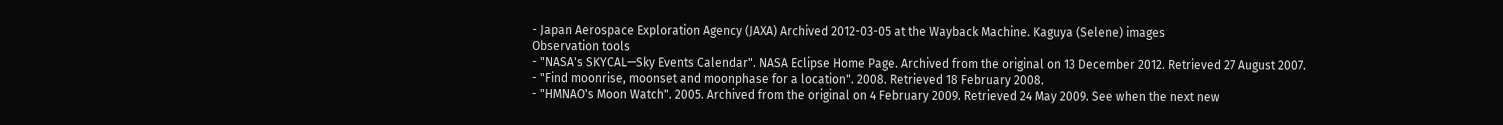- Japan Aerospace Exploration Agency (JAXA) Archived 2012-03-05 at the Wayback Machine. Kaguya (Selene) images
Observation tools
- "NASA's SKYCAL—Sky Events Calendar". NASA Eclipse Home Page. Archived from the original on 13 December 2012. Retrieved 27 August 2007.
- "Find moonrise, moonset and moonphase for a location". 2008. Retrieved 18 February 2008.
- "HMNAO's Moon Watch". 2005. Archived from the original on 4 February 2009. Retrieved 24 May 2009. See when the next new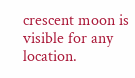crescent moon is visible for any location.